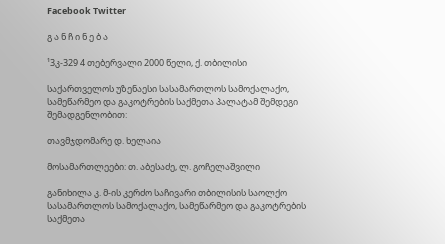Facebook Twitter

გ ა ნ ჩ ი ნ ე ბ ა

¹3კ-329 4 თებერვალი 2000 წელი, ქ. თბილისი

საქართველოს უზენაესი სასამართლოს სამოქალაქო, სამეწარმეო და გაკოტრების საქმეთა პალატამ შემდეგი შემადგენლობით:

თავმჯდომარე დ. ხელაია

მოსამართლეები: თ. აბესაძე, ლ. გოჩელაშვილი

განიხილა კ. მ-ის კერძო საჩივარი თბილისის საოლქო სასამართლოს სამოქალაქო, სამეწარმეო და გაკოტრების საქმეთა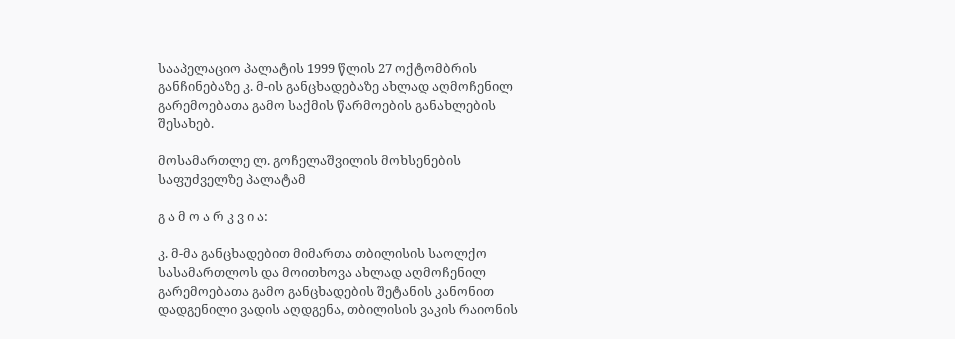სააპელაციო პალატის 1999 წლის 27 ოქტომბრის განჩინებაზე კ. მ-ის განცხადებაზე ახლად აღმოჩენილ გარემოებათა გამო საქმის წარმოების განახლების შესახებ.

მოსამართლე ლ. გოჩელაშვილის მოხსენების საფუძველზე პალატამ

გ ა მ ო ა რ კ ვ ი ა:

კ. მ-მა განცხადებით მიმართა თბილისის საოლქო სასამართლოს და მოითხოვა ახლად აღმოჩენილ გარემოებათა გამო განცხადების შეტანის კანონით დადგენილი ვადის აღდგენა, თბილისის ვაკის რაიონის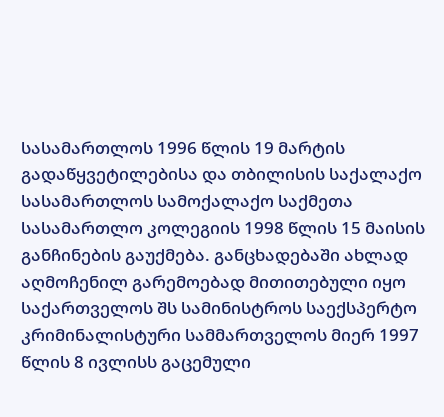სასამართლოს 1996 წლის 19 მარტის გადაწყვეტილებისა და თბილისის საქალაქო სასამართლოს სამოქალაქო საქმეთა სასამართლო კოლეგიის 1998 წლის 15 მაისის განჩინების გაუქმება. განცხადებაში ახლად აღმოჩენილ გარემოებად მითითებული იყო საქართველოს შს სამინისტროს საექსპერტო კრიმინალისტური სამმართველოს მიერ 1997 წლის 8 ივლისს გაცემული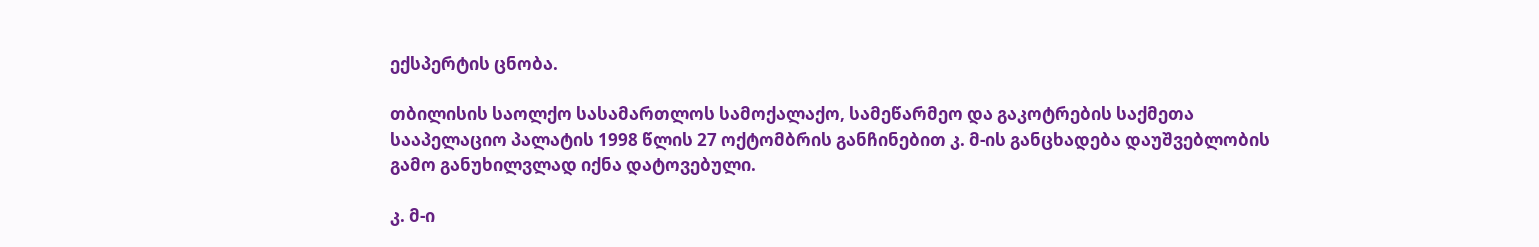ექსპერტის ცნობა.

თბილისის საოლქო სასამართლოს სამოქალაქო, სამეწარმეო და გაკოტრების საქმეთა სააპელაციო პალატის 1998 წლის 27 ოქტომბრის განჩინებით კ. მ-ის განცხადება დაუშვებლობის გამო განუხილვლად იქნა დატოვებული.

კ. მ-ი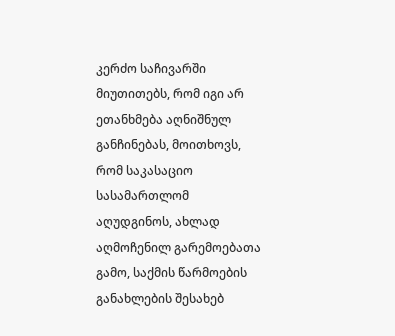კერძო საჩივარში მიუთითებს, რომ იგი არ ეთანხმება აღნიშნულ განჩინებას, მოითხოვს, რომ საკასაციო სასამართლომ აღუდგინოს, ახლად აღმოჩენილ გარემოებათა გამო, საქმის წარმოების განახლების შესახებ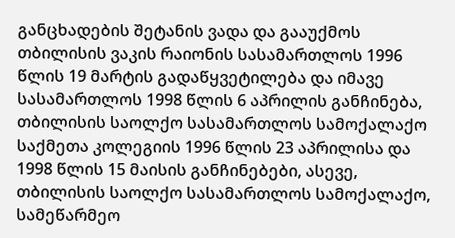განცხადების შეტანის ვადა და გააუქმოს თბილისის ვაკის რაიონის სასამართლოს 1996 წლის 19 მარტის გადაწყვეტილება და იმავე სასამართლოს 1998 წლის 6 აპრილის განჩინება, თბილისის საოლქო სასამართლოს სამოქალაქო საქმეთა კოლეგიის 1996 წლის 23 აპრილისა და 1998 წლის 15 მაისის განჩინებები, ასევე, თბილისის საოლქო სასამართლოს სამოქალაქო, სამეწარმეო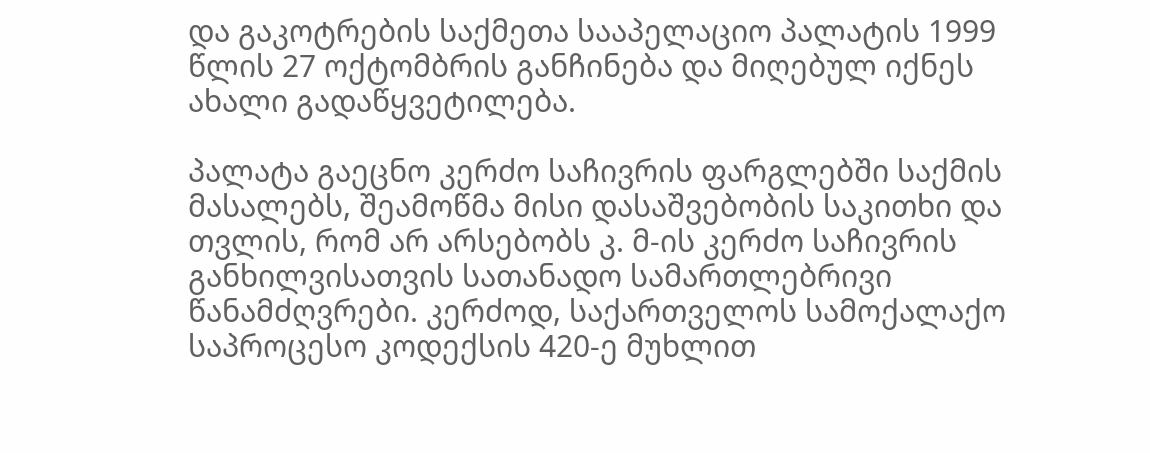და გაკოტრების საქმეთა სააპელაციო პალატის 1999 წლის 27 ოქტომბრის განჩინება და მიღებულ იქნეს ახალი გადაწყვეტილება.

პალატა გაეცნო კერძო საჩივრის ფარგლებში საქმის მასალებს, შეამოწმა მისი დასაშვებობის საკითხი და თვლის, რომ არ არსებობს კ. მ-ის კერძო საჩივრის განხილვისათვის სათანადო სამართლებრივი წანამძღვრები. კერძოდ, საქართველოს სამოქალაქო საპროცესო კოდექსის 420-ე მუხლით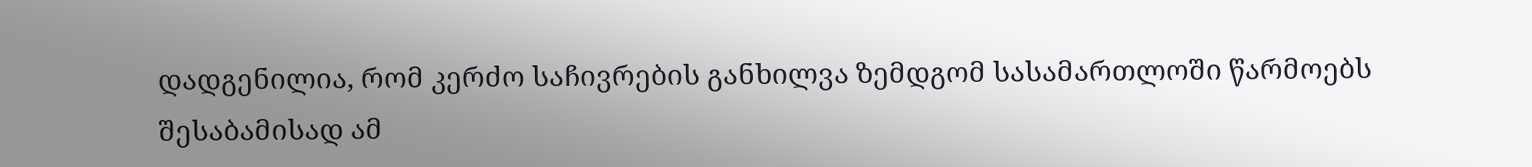დადგენილია, რომ კერძო საჩივრების განხილვა ზემდგომ სასამართლოში წარმოებს შესაბამისად ამ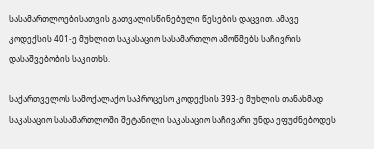სასამართლოებისათვის გათვალისწინებული წესების დაცვით. ამავე კოდექსის 401-ე მუხლით საკასაციო სასამართლო ამოწმებს საჩივრის დასაშვებობის საკითხს.

საქართველოს სამოქალაქო საპროცესო კოდექსის 393-ე მუხლის თანახმად საკასაციო სასამართლოში შეტანილი საკასაციო საჩივარი უნდა ეფუძნებოდეს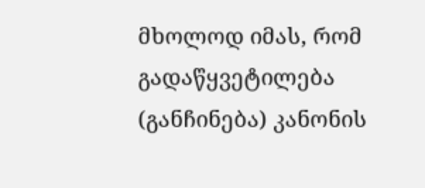მხოლოდ იმას, რომ გადაწყვეტილება (განჩინება) კანონის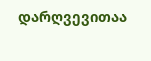დარღვევითაა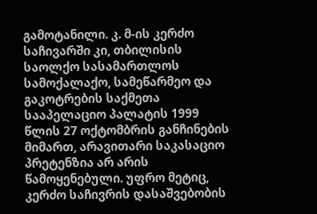გამოტანილი. კ. მ-ის კერძო საჩივარში კი, თბილისის საოლქო სასამართლოს სამოქალაქო, სამეწარმეო და გაკოტრების საქმეთა სააპელაციო პალატის 1999 წლის 27 ოქტომბრის განჩინების მიმართ, არავითარი საკასაციო პრეტენზია არ არის წამოყენებული. უფრო მეტიც, კერძო საჩივრის დასაშვებობის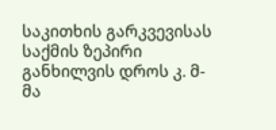საკითხის გარკვევისას საქმის ზეპირი განხილვის დროს კ. მ-მა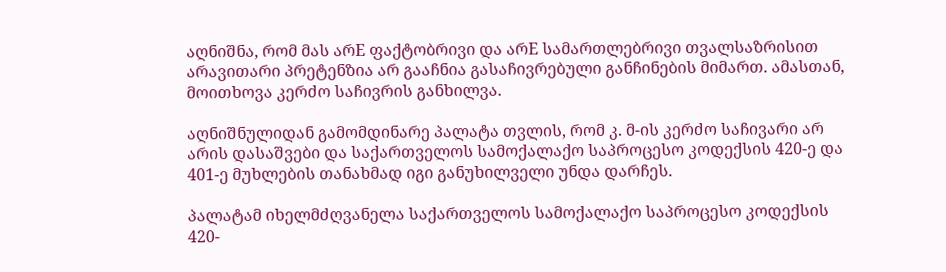აღნიშნა, რომ მას არE ფაქტობრივი და არE სამართლებრივი თვალსაზრისით არავითარი პრეტენზია არ გააჩნია გასაჩივრებული განჩინების მიმართ. ამასთან, მოითხოვა კერძო საჩივრის განხილვა.

აღნიშნულიდან გამომდინარე პალატა თვლის, რომ კ. მ-ის კერძო საჩივარი არ არის დასაშვები და საქართველოს სამოქალაქო საპროცესო კოდექსის 420-ე და 401-ე მუხლების თანახმად იგი განუხილველი უნდა დარჩეს.

პალატამ იხელმძღვანელა საქართველოს სამოქალაქო საპროცესო კოდექსის 420-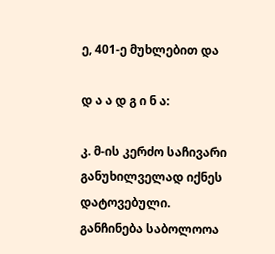ე, 401-ე მუხლებით და

დ ა ა დ გ ი ნ ა:

კ. მ-ის კერძო საჩივარი განუხილველად იქნეს დატოვებული. განჩინება საბოლოოა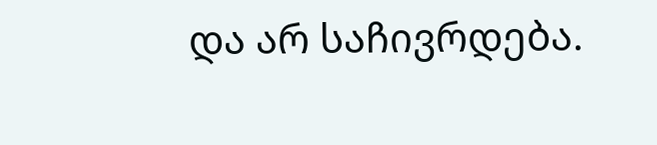და არ საჩივრდება.